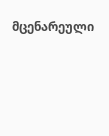მცენარეული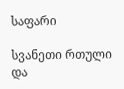საფარი

სვანეთი რთული და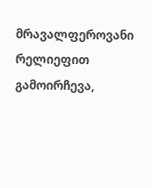მრავალფეროვანი რელიეფით გამოირჩევა,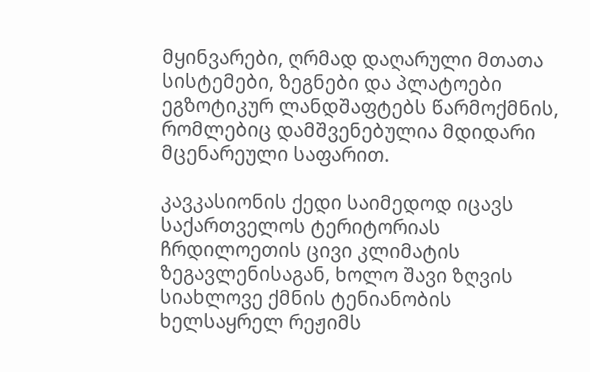მყინვარები, ღრმად დაღარული მთათა სისტემები, ზეგნები და პლატოები ეგზოტიკურ ლანდშაფტებს წარმოქმნის, რომლებიც დამშვენებულია მდიდარი მცენარეული საფარით.

კავკასიონის ქედი საიმედოდ იცავს საქართველოს ტერიტორიას ჩრდილოეთის ცივი კლიმატის ზეგავლენისაგან, ხოლო შავი ზღვის სიახლოვე ქმნის ტენიანობის ხელსაყრელ რეჟიმს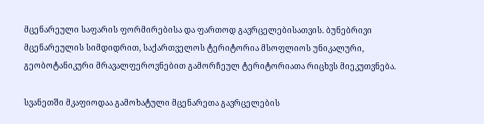მცენარეული საფარის ფორმირებისა და ფართოდ გავრცელებისათვის. ბუნებრივი მცენარეულის სიმდიდრით, საქართველოს ტერიტორია მსოფლიოს უნიკალური, გეობოტანიკური მრავალფეროვნებით გამორჩეულ ტერიტორიათა რიცხვს მიეკუთვნება.

სვანეთში მკაფიოდაა გამოხატული მცენარეთა გავრცელების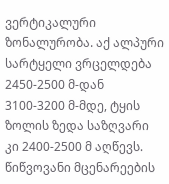ვერტიკალური ზონალურობა. აქ ალპური სარტყელი ვრცელდება 2450-2500 მ-დან 3100-3200 მ-მდე, ტყის ზოლის ზედა საზღვარი კი 2400-2500 მ აღწევს. წიწვოვანი მცენარეების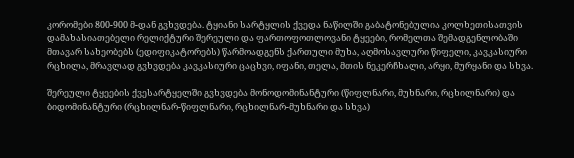კორომები 800-900 მ-დან გვხვდება. ტყიანი სარტყლის ქვედა ნაწილში გაბატონებულია კოლხეთისათვის დამახასიათებელი რელიქტური შერეული და ფართოფოთლოვანი ტყეები, რომელთა შემადგენლობაში მთავარ სახეობებს (ედიფიკატორებს) წარმოადგენს ქართული მუხა, აღმოსავლური წიფელი, კავკასიური რცხილა, მრავლად გვხვდება კავკასიური ცაცხვი, იფანი, თელა, მთის ნეკერჩხალი, არყი, მურყანი და სხვა.

შერეული ტყეების ქვესარტყელში გვხვდება მონოდომინანტური (წიფლნარი, მუხნარი, რცხილნარი) და ბიდომინანტური (რცხილნარ-წიფლნარი, რცხილნარ-მუხნარი და სხვა)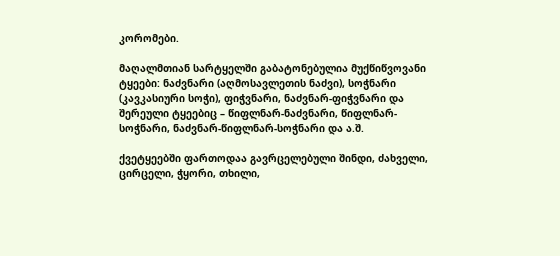კორომები.

მაღალმთიან სარტყელში გაბატონებულია მუქწიწვოვანი ტყეები: ნაძვნარი (აღმოსავლეთის ნაძვი), სოჭნარი (კავკასიური სოჭი), ფიჭვნარი, ნაძვნარ-ფიჭვნარი და შერეული ტყეებიც – წიფლნარ-ნაძვნარი, წიფლნარ-სოჭნარი, ნაძვნარ-წიფლნარ-სოჭნარი და ა.შ.

ქვეტყეებში ფართოდაა გავრცელებული შინდი, ძახველი, ცირცელი, ჭყორი, თხილი,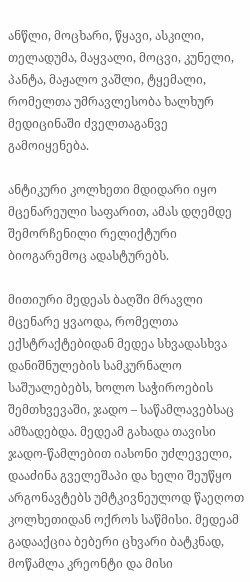ანწლი, მოცხარი, წყავი, ასკილი, თელადუმა, მაყვალი, მოცვი, კუნელი, პანტა, მაჟალო ვაშლი, ტყემალი, რომელთა უმრავლესობა ხალხურ მედიცინაში ძველთაგანვე გამოიყენება.

ანტიკური კოლხეთი მდიდარი იყო მცენარეული საფარით, ამას დღემდე შემორჩენილი რელიქტური ბიოგარემოც ადასტურებს.

მითიური მედეას ბაღში მრავლი მცენარე ყვაოდა, რომელთა ექსტრაქტებიდან მედეა სხვადასხვა დანიშნულების სამკურნალო საშუალებებს, ხოლო საჭიროების შემთხვევაში, ჯადო – საწამლავებსაც ამზადებდა. მედეამ გახადა თავისი ჯადო-წამლებით იასონი უძლეველი, დააძინა გველეშაპი და ხელი შეუწყო არგონავტებს უმტკივნეულოდ წაეღოთ კოლხეთიდან ოქროს საწმისი. მედეამ გადააქცია ბებერი ცხვარი ბატკნად, მოწამლა კრეონტი და მისი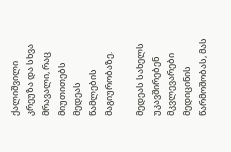ქალიშვილი კრეუზა და სხვა მრავალი, რაც მიუთითებს მედეას წამლების მაგიურობაზე.

მედეას სახელს უკავშირებენ მკვლევარები მედიცინის წარმოშობას, მას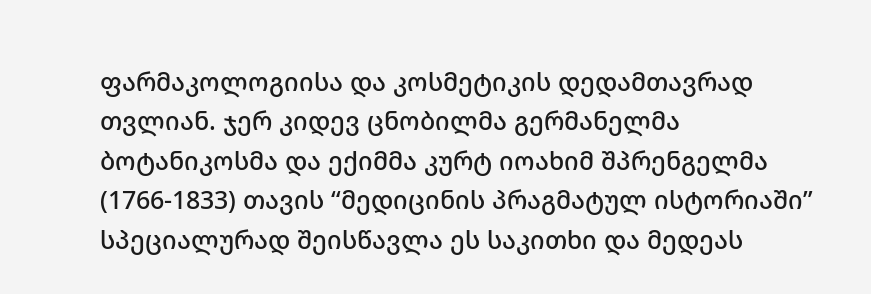ფარმაკოლოგიისა და კოსმეტიკის დედამთავრად თვლიან. ჯერ კიდევ ცნობილმა გერმანელმა ბოტანიკოსმა და ექიმმა კურტ იოახიმ შპრენგელმა (1766-1833) თავის “მედიცინის პრაგმატულ ისტორიაში” სპეციალურად შეისწავლა ეს საკითხი და მედეას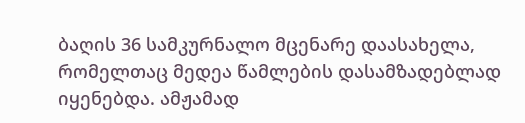ბაღის 36 სამკურნალო მცენარე დაასახელა, რომელთაც მედეა წამლების დასამზადებლად იყენებდა. ამჟამად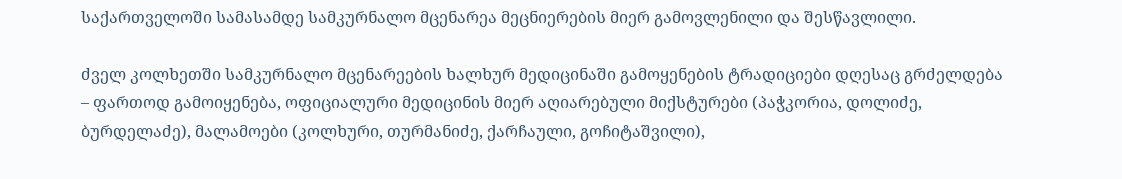საქართველოში სამასამდე სამკურნალო მცენარეა მეცნიერების მიერ გამოვლენილი და შესწავლილი.

ძველ კოლხეთში სამკურნალო მცენარეების ხალხურ მედიცინაში გამოყენების ტრადიციები დღესაც გრძელდება – ფართოდ გამოიყენება, ოფიციალური მედიცინის მიერ აღიარებული მიქსტურები (პაჭკორია, დოლიძე, ბურდელაძე), მალამოები (კოლხური, თურმანიძე, ქარჩაული, გოჩიტაშვილი),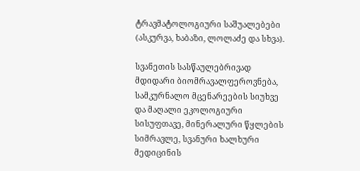ტრავმატოლოგიური საშუალებები (ასკურვა, ხაბაზი, ლოლაძე და სხვა).

სვანეთის სასწაულებრივად მდიდარი ბიომრავალფეროვნება, სამკურნალო მცენარეების სიუხვე და მაღალი ეკოლოგიური სისუფთავე, მინერალური წყლების სიმრავლე, სვანური ხალხური მედიცინის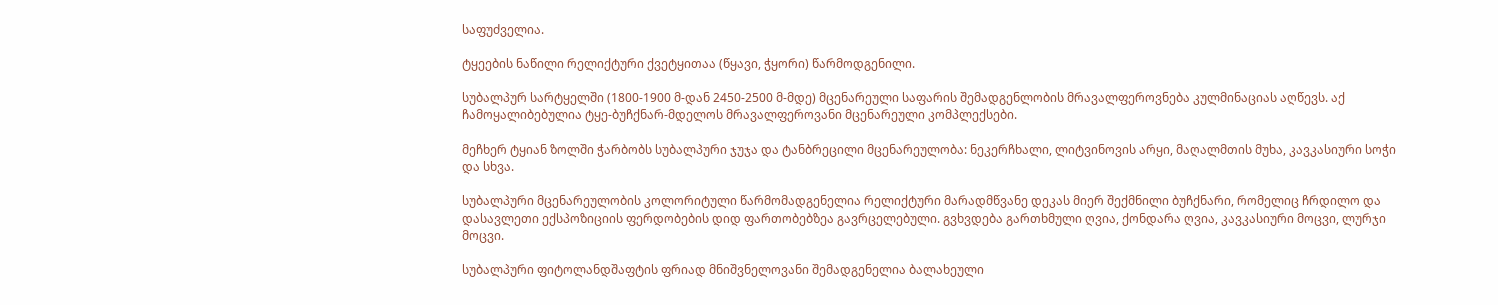საფუძველია.

ტყეების ნაწილი რელიქტური ქვეტყითაა (წყავი, ჭყორი) წარმოდგენილი.

სუბალპურ სარტყელში (1800-1900 მ-დან 2450-2500 მ-მდე) მცენარეული საფარის შემადგენლობის მრავალფეროვნება კულმინაციას აღწევს. აქ ჩამოყალიბებულია ტყე-ბუჩქნარ-მდელოს მრავალფეროვანი მცენარეული კომპლექსები.

მეჩხერ ტყიან ზოლში ჭარბობს სუბალპური ჯუჯა და ტანბრეცილი მცენარეულობა: ნეკერჩხალი, ლიტვინოვის არყი, მაღალმთის მუხა, კავკასიური სოჭი და სხვა.

სუბალპური მცენარეულობის კოლორიტული წარმომადგენელია რელიქტური მარადმწვანე დეკას მიერ შექმნილი ბუჩქნარი, რომელიც ჩრდილო და დასავლეთი ექსპოზიციის ფერდობების დიდ ფართობებზეა გავრცელებული. გვხვდება გართხმული ღვია, ქონდარა ღვია, კავკასიური მოცვი, ლურჯი მოცვი.

სუბალპური ფიტოლანდშაფტის ფრიად მნიშვნელოვანი შემადგენელია ბალახეული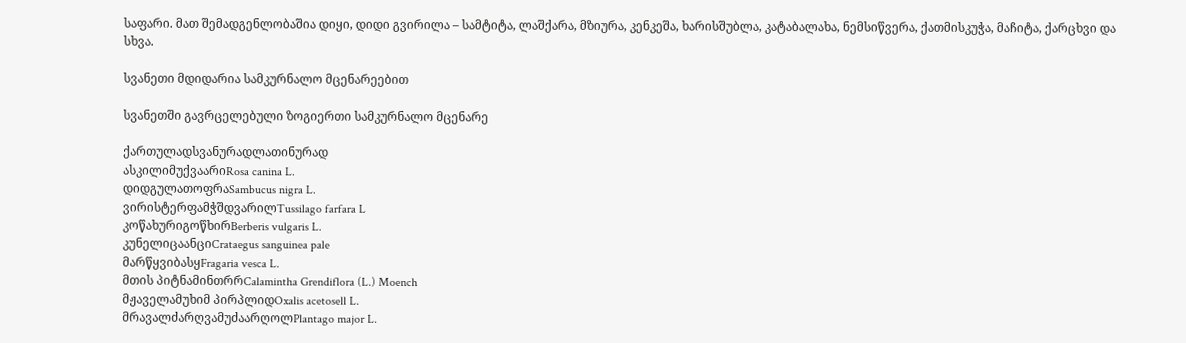საფარი. მათ შემადგენლობაშია დიყი, დიდი გვირილა – სამტიტა, ლაშქარა, მზიურა, კენკეშა, ხარისშუბლა, კატაბალახა, ნემსიწვერა, ქათმისკუჭა, მაჩიტა, ქარცხვი და სხვა.

სვანეთი მდიდარია სამკურნალო მცენარეებით

სვანეთში გავრცელებული ზოგიერთი სამკურნალო მცენარე

ქართულადსვანურადლათინურად
ასკილიმუქვაარიRosa canina L.
დიდგულათოფრაSambucus nigra L.
ვირისტერფამჭშდვარილTussilago farfara L
კოწახურიგოწხირBerberis vulgaris L.
კუნელიცაანციCrataegus sanguinea pale
მარწყვიბასყFragaria vesca L.
მთის პიტნამინთრრCalamintha Grendiflora (L.) Moench
მჟაველამუხიმ პირპლიდOxalis acetosell L.
მრავალძარღვამუძაარღოლPlantago major L.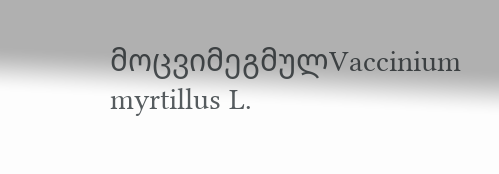მოცვიმეგმულVaccinium myrtillus L.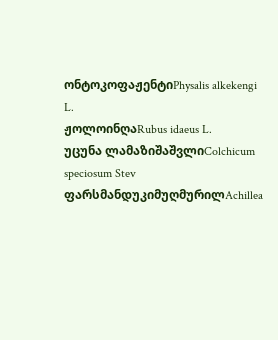ონტოკოფაჟენტიPhysalis alkekengi L.
ჟოლოინღაRubus idaeus L.
უცუნა ლამაზიშაშვლიColchicum speciosum Stev
ფარსმანდუკიმუღმურილAchillea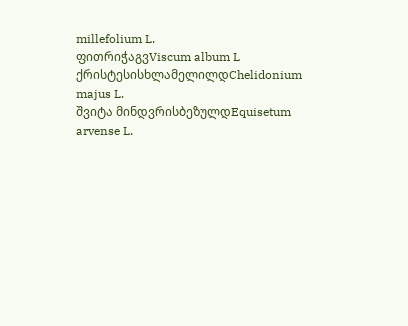millefolium L.
ფითრიჭაგვViscum album L
ქრისტესისხლამელილდChelidonium majus L.
შვიტა მინდვრისბეზულდEquisetum arvense L.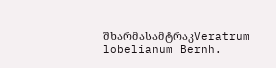შხარმასამტრაკVeratrum lobelianum Bernh.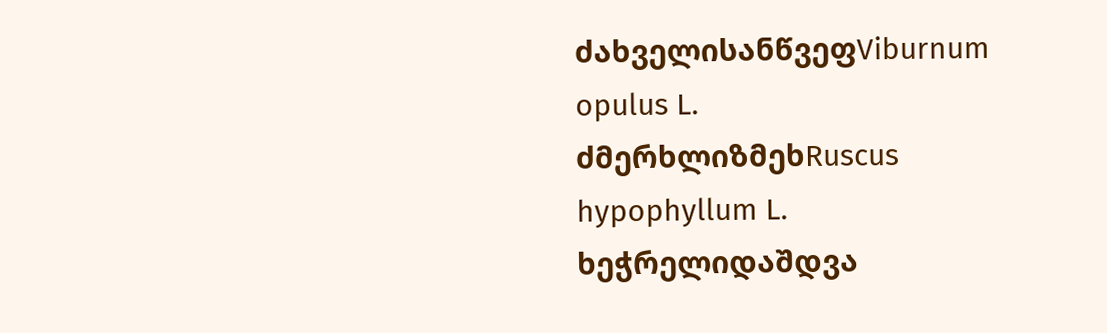ძახველისანწვეფViburnum opulus L.
ძმერხლიზმეხRuscus hypophyllum L.
ხეჭრელიდაშდვა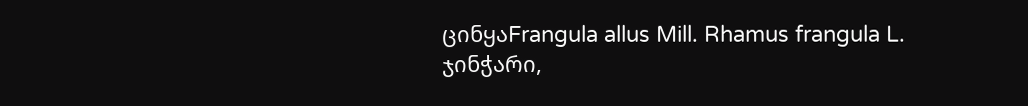ცინყაFrangula allus Mill. Rhamus frangula L.
ჯინჭარი,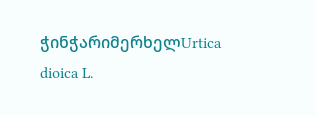ჭინჭარიმერხელUrtica dioica L.